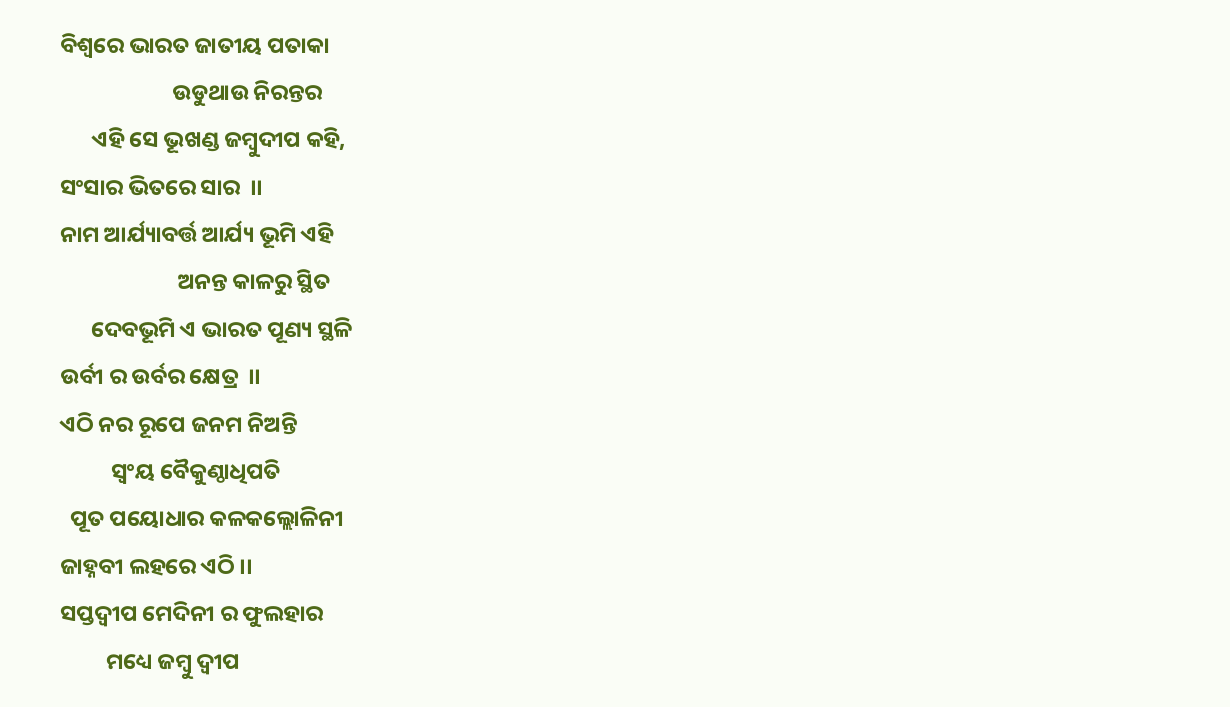ବିଶ୍ଵରେ ଭାରତ ଜାତୀୟ ପତାକା
                      ଉଡୁଥାଉ ନିରନ୍ତର
      ଏହି ସେ ଭୂଖଣ୍ଡ ଜମ୍ଵୁଦୀପ କହି,
ସଂସାର ଭିତରେ ସାର  ।।
ନାମ ଆର୍ଯ୍ୟାବର୍ତ୍ତ ଆର୍ଯ୍ୟ ଭୂମି ଏହି
                       ଅନନ୍ତ କାଳରୁ ସ୍ଥିତ
      ଦେବଭୂମି ଏ ଭାରତ ପୂଣ୍ୟ ସ୍ଥଳି
ଉର୍ବୀ ର ଉର୍ବର କ୍ଷେତ୍ର  ।।
ଏଠି ନର ରୂପେ ଜନମ ନିଅନ୍ତି
          ସ୍ଵଂୟ ବୈକୁଣ୍ଠାଧିପତି
  ପୂତ ପୟୋଧାର କଳକଲ୍ଲୋଳିନୀ
ଜାହ୍ନବୀ ଲହରେ ଏଠି ।।
ସପ୍ତଦ୍ୱୀପ ମେଦିନୀ ର ଫୁଲହାର
         ମଧ୍ୟେ ଜମ୍ବୁ ଦ୍ଵୀପ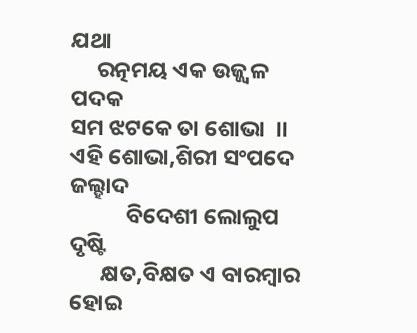ଯଥା
     ରତ୍ନମୟ ଏକ ଉଜ୍ଜ୍ୱଳ ପଦକ
ସମ ଝଟକେ ତା ଶୋଭା  ।।
ଏହି ଶୋଭା,ଶିରୀ ସଂପଦେ ଜଲ୍ହାଦ
           ବିଦେଶୀ ଲୋଲୁପ ଦୃଷ୍ଟି
      କ୍ଷତ,ବିକ୍ଷତ ଏ ବାରମ୍ବାର ହୋଇ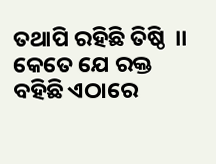ତଥାପି ରହିଛି ତିଷ୍ଠି  ।।
କେତେ ଯେ ରକ୍ତ ବହିଛି ଏଠାରେ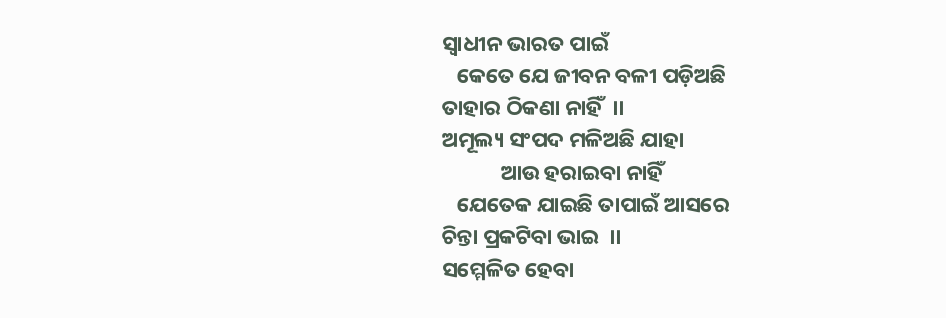ସ୍ଵାଧୀନ ଭାରତ ପାଇଁ
   କେତେ ଯେ ଜୀବନ ବଳୀ ପଡ଼ିଅଛି
ତାହାର ଠିକଣା ନାହିଁ  ।।
ଅମୂଲ୍ୟ ସଂପଦ ମଳିଅଛି ଯାହା
            ଆଉ ହରାଇବା ନାହିଁ
   ଯେତେକ ଯାଇଛି ତାପାଇଁ ଆସରେ
ଚିନ୍ତା ପ୍ରକଟିବା ଭାଇ  ।।
ସମ୍ମେଳିତ ହେବା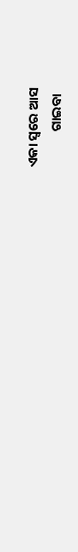ଏକା ସ୍ଵରେ ଆସ
            ଗାଇବା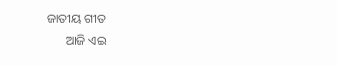ଜାତୀୟ ଗୀତ
      ଆଜି ଏଇ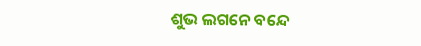ଶୁଭ ଲଗନେ ବନ୍ଦେ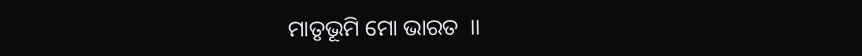ମାତୃଭୂମି ମୋ ଭାରତ  ।।